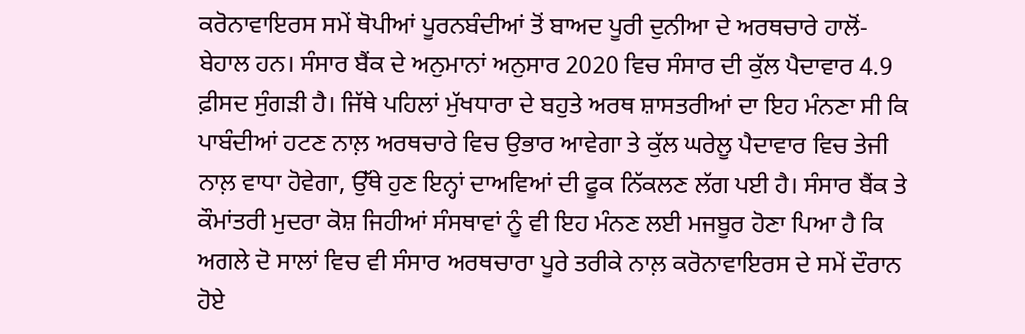ਕਰੋਨਾਵਾਇਰਸ ਸਮੇਂ ਥੋਪੀਆਂ ਪੂਰਨਬੰਦੀਆਂ ਤੋਂ ਬਾਅਦ ਪੂਰੀ ਦੁਨੀਆ ਦੇ ਅਰਥਚਾਰੇ ਹਾਲੋਂ-ਬੇਹਾਲ ਹਨ। ਸੰਸਾਰ ਬੈਂਕ ਦੇ ਅਨੁਮਾਨਾਂ ਅਨੁਸਾਰ 2020 ਵਿਚ ਸੰਸਾਰ ਦੀ ਕੁੱਲ ਪੈਦਾਵਾਰ 4.9 ਫ਼ੀਸਦ ਸੁੰਗੜੀ ਹੈ। ਜਿੱਥੇ ਪਹਿਲਾਂ ਮੁੱਖਧਾਰਾ ਦੇ ਬਹੁਤੇ ਅਰਥ ਸ਼ਾਸਤਰੀਆਂ ਦਾ ਇਹ ਮੰਨਣਾ ਸੀ ਕਿ ਪਾਬੰਦੀਆਂ ਹਟਣ ਨਾਲ਼ ਅਰਥਚਾਰੇ ਵਿਚ ਉਭਾਰ ਆਵੇਗਾ ਤੇ ਕੁੱਲ ਘਰੇਲੂ ਪੈਦਾਵਾਰ ਵਿਚ ਤੇਜੀ ਨਾਲ਼ ਵਾਧਾ ਹੋਵੇਗਾ, ਉੱਥੇ ਹੁਣ ਇਨ੍ਹਾਂ ਦਾਅਵਿਆਂ ਦੀ ਫੂਕ ਨਿੱਕਲਣ ਲੱਗ ਪਈ ਹੈ। ਸੰਸਾਰ ਬੈਂਕ ਤੇ ਕੌਮਾਂਤਰੀ ਮੁਦਰਾ ਕੋਸ਼ ਜਿਹੀਆਂ ਸੰਸਥਾਵਾਂ ਨੂੰ ਵੀ ਇਹ ਮੰਨਣ ਲਈ ਮਜਬੂਰ ਹੋਣਾ ਪਿਆ ਹੈ ਕਿ ਅਗਲੇ ਦੋ ਸਾਲਾਂ ਵਿਚ ਵੀ ਸੰਸਾਰ ਅਰਥਚਾਰਾ ਪੂਰੇ ਤਰੀਕੇ ਨਾਲ਼ ਕਰੋਨਾਵਾਇਰਸ ਦੇ ਸਮੇਂ ਦੌਰਾਨ ਹੋਏ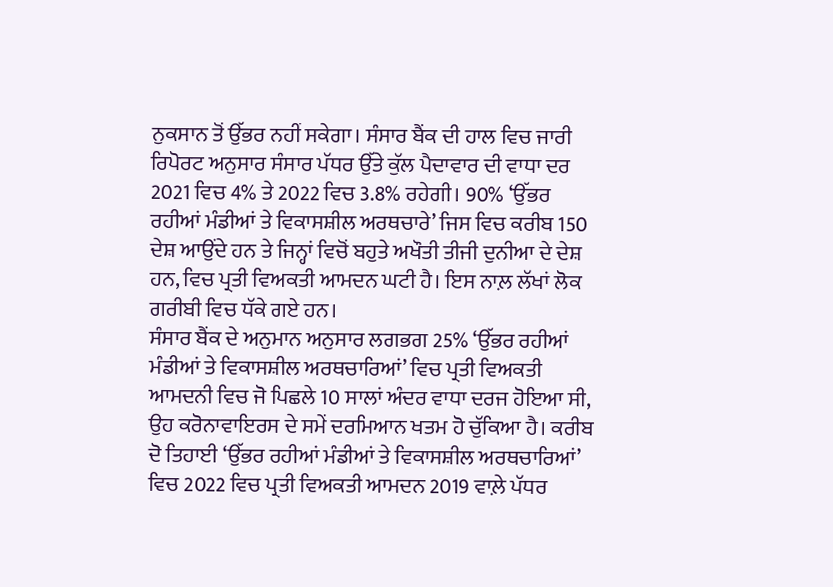ਨੁਕਸਾਨ ਤੋਂ ਉੱਭਰ ਨਹੀਂ ਸਕੇਗਾ। ਸੰਸਾਰ ਬੈਂਕ ਦੀ ਹਾਲ ਵਿਚ ਜਾਰੀ ਰਿਪੋਰਟ ਅਨੁਸਾਰ ਸੰਸਾਰ ਪੱਧਰ ਉੱਤੇ ਕੁੱਲ ਪੈਦਾਵਾਰ ਦੀ ਵਾਧਾ ਦਰ 2021 ਵਿਚ 4% ਤੇ 2022 ਵਿਚ 3.8% ਰਹੇਗੀ। 90% ‘ਉੱਭਰ ਰਹੀਆਂ ਮੰਡੀਆਂ ਤੇ ਵਿਕਾਸਸ਼ੀਲ ਅਰਥਚਾਰੇ’ ਜਿਸ ਵਿਚ ਕਰੀਬ 150 ਦੇਸ਼ ਆਉਂਦੇ ਹਨ ਤੇ ਜਿਨ੍ਹਾਂ ਵਿਚੋਂ ਬਹੁਤੇ ਅਖੌਤੀ ਤੀਜੀ ਦੁਨੀਆ ਦੇ ਦੇਸ਼ ਹਨ, ਵਿਚ ਪ੍ਰਤੀ ਵਿਅਕਤੀ ਆਮਦਨ ਘਟੀ ਹੈ। ਇਸ ਨਾਲ਼ ਲੱਖਾਂ ਲੋਕ ਗਰੀਬੀ ਵਿਚ ਧੱਕੇ ਗਏ ਹਨ।
ਸੰਸਾਰ ਬੈਂਕ ਦੇ ਅਨੁਮਾਨ ਅਨੁਸਾਰ ਲਗਭਗ 25% ‘ਉੱਭਰ ਰਹੀਆਂ ਮੰਡੀਆਂ ਤੇ ਵਿਕਾਸਸ਼ੀਲ ਅਰਥਚਾਰਿਆਂ’ ਵਿਚ ਪ੍ਰਤੀ ਵਿਅਕਤੀ ਆਮਦਨੀ ਵਿਚ ਜੋ ਪਿਛਲੇ 10 ਸਾਲਾਂ ਅੰਦਰ ਵਾਧਾ ਦਰਜ ਹੋਇਆ ਸੀ, ਉਹ ਕਰੋਨਾਵਾਇਰਸ ਦੇ ਸਮੇਂ ਦਰਮਿਆਨ ਖਤਮ ਹੋ ਚੁੱਕਿਆ ਹੈ। ਕਰੀਬ ਦੋ ਤਿਹਾਈ ‘ਉੱਭਰ ਰਹੀਆਂ ਮੰਡੀਆਂ ਤੇ ਵਿਕਾਸਸ਼ੀਲ ਅਰਥਚਾਰਿਆਂ’ ਵਿਚ 2022 ਵਿਚ ਪ੍ਰਤੀ ਵਿਅਕਤੀ ਆਮਦਨ 2019 ਵਾਲ਼ੇ ਪੱਧਰ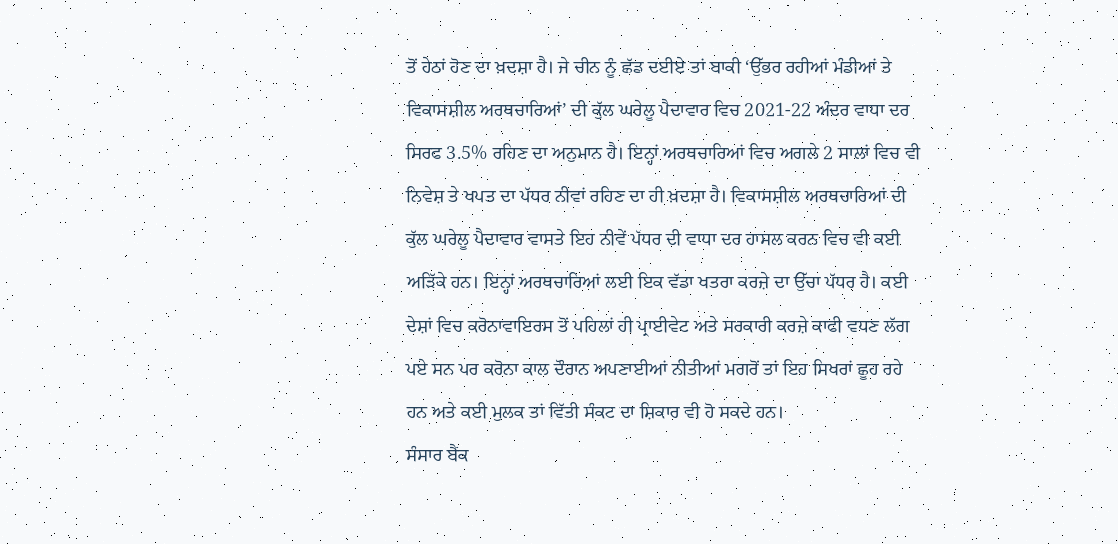ਤੋਂ ਹੇਠਾਂ ਹੋਣ ਦਾ ਖ਼ਦਸ਼ਾ ਹੈ। ਜੇ ਚੀਨ ਨੂੰ ਛੱਡ ਦਈਏ ਤਾਂ ਬਾਕੀ ‘ਉੱਭਰ ਰਹੀਆਂ ਮੰਡੀਆਂ ਤੇ ਵਿਕਾਸਸ਼ੀਲ ਅਰਥਚਾਰਿਆਂ’ ਦੀ ਕੁੱਲ ਘਰੇਲੂ ਪੈਦਾਵਾਰ ਵਿਚ 2021-22 ਅੰਦਰ ਵਾਧਾ ਦਰ ਸਿਰਫ 3.5% ਰਹਿਣ ਦਾ ਅਨੁਮਾਨ ਹੈ। ਇਨ੍ਹਾਂ ਅਰਥਚਾਰਿਆਂ ਵਿਚ ਅਗਲੇ 2 ਸਾਲਾਂ ਵਿਚ ਵੀ ਨਿਵੇਸ਼ ਤੇ ਖਪਤ ਦਾ ਪੱਧਰ ਨੀਵਾਂ ਰਹਿਣ ਦਾ ਹੀ ਖ਼ਦਸ਼ਾ ਹੈ। ਵਿਕਾਸਸ਼ੀਲ ਅਰਥਚਾਰਿਆਂ ਦੀ ਕੁੱਲ ਘਰੇਲੂ ਪੈਦਾਵਾਰ ਵਾਸਤੇ ਇਹ ਨੀਵੇਂ ਪੱਧਰ ਦੀ ਵਾਧਾ ਦਰ ਹਾਸਲ ਕਰਨ ਵਿਚ ਵੀ ਕਈ ਅੜਿੱਕੇ ਹਨ। ਇਨ੍ਹਾਂ ਅਰਥਚਾਰਿਆਂ ਲਈ ਇਕ ਵੱਡਾ ਖਤਰਾ ਕਰਜ਼ੇ ਦਾ ਉੱਚਾ ਪੱਧਰ ਹੈ। ਕਈ ਦੇਸ਼ਾਂ ਵਿਚ ਕਰੋਨਾਵਾਇਰਸ ਤੋਂ ਪਹਿਲਾਂ ਹੀ ਪ੍ਰਾਈਵੇਟ ਅਤੇ ਸਰਕਾਰੀ ਕਰਜ਼ੇ ਕਾਫੀ ਵਧਣ ਲੱਗ ਪਏ ਸਨ ਪਰ ਕਰੋਨਾ ਕਾਲ ਦੌਰਾਨ ਅਪਣਾਈਆਂ ਨੀਤੀਆਂ ਮਗਰੋਂ ਤਾਂ ਇਹ ਸਿਖਰਾਂ ਛੂਹ ਰਹੇ ਹਨ ਅਤੇ ਕਈ ਮੁਲਕ ਤਾਂ ਵਿੱਤੀ ਸੰਕਟ ਦਾ ਸ਼ਿਕਾਰ ਵੀ ਹੋ ਸਕਦੇ ਹਨ।
ਸੰਸਾਰ ਬੈਂਕ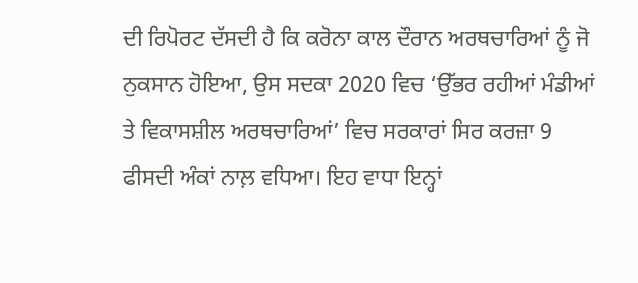ਦੀ ਰਿਪੋਰਟ ਦੱਸਦੀ ਹੈ ਕਿ ਕਰੋਨਾ ਕਾਲ ਦੌਰਾਨ ਅਰਥਚਾਰਿਆਂ ਨੂੰ ਜੋ ਨੁਕਸਾਨ ਹੋਇਆ, ਉਸ ਸਦਕਾ 2020 ਵਿਚ ‘ਉੱਭਰ ਰਹੀਆਂ ਮੰਡੀਆਂ ਤੇ ਵਿਕਾਸਸ਼ੀਲ ਅਰਥਚਾਰਿਆਂ’ ਵਿਚ ਸਰਕਾਰਾਂ ਸਿਰ ਕਰਜ਼ਾ 9 ਫੀਸਦੀ ਅੰਕਾਂ ਨਾਲ਼ ਵਧਿਆ। ਇਹ ਵਾਧਾ ਇਨ੍ਹਾਂ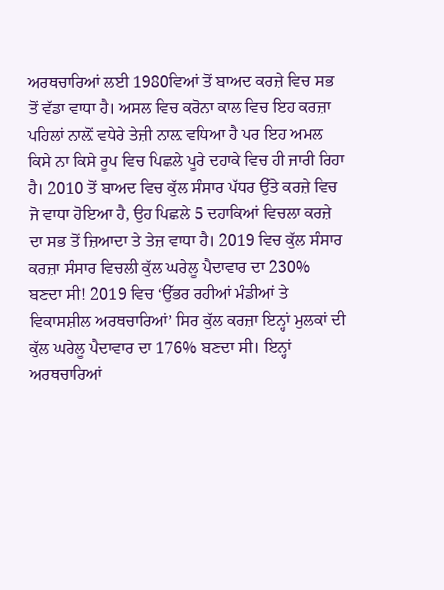ਅਰਥਚਾਰਿਆਂ ਲਈ 1980ਵਿਆਂ ਤੋਂ ਬਾਅਦ ਕਰਜ਼ੇ ਵਿਚ ਸਭ ਤੋਂ ਵੱਡਾ ਵਾਧਾ ਹੈ। ਅਸਲ ਵਿਚ ਕਰੋਨਾ ਕਾਲ ਵਿਚ ਇਹ ਕਰਜ਼ਾ ਪਹਿਲਾਂ ਨਾਲ਼ੋਂ ਵਧੇਰੇ ਤੇਜ਼ੀ ਨਾਲ਼ ਵਧਿਆ ਹੈ ਪਰ ਇਹ ਅਮਲ ਕਿਸੇ ਨਾ ਕਿਸੇ ਰੂਪ ਵਿਚ ਪਿਛਲੇ ਪੂਰੇ ਦਹਾਕੇ ਵਿਚ ਹੀ ਜਾਰੀ ਰਿਹਾ ਹੈ। 2010 ਤੋਂ ਬਾਅਦ ਵਿਚ ਕੁੱਲ ਸੰਸਾਰ ਪੱਧਰ ਉੱਤੇ ਕਰਜ਼ੇ ਵਿਚ ਜੋ ਵਾਧਾ ਹੋਇਆ ਹੈ, ਉਹ ਪਿਛਲੇ 5 ਦਹਾਕਿਆਂ ਵਿਚਲਾ ਕਰਜ਼ੇ ਦਾ ਸਭ ਤੋਂ ਜ਼ਿਆਦਾ ਤੇ ਤੇਜ਼ ਵਾਧਾ ਹੈ। 2019 ਵਿਚ ਕੁੱਲ ਸੰਸਾਰ ਕਰਜ਼ਾ ਸੰਸਾਰ ਵਿਚਲੀ ਕੁੱਲ ਘਰੇਲੂ ਪੈਦਾਵਾਰ ਦਾ 230% ਬਣਦਾ ਸੀ! 2019 ਵਿਚ ‘ਉੱਭਰ ਰਹੀਆਂ ਮੰਡੀਆਂ ਤੇ ਵਿਕਾਸਸ਼ੀਲ ਅਰਥਚਾਰਿਆਂ’ ਸਿਰ ਕੁੱਲ ਕਰਜ਼ਾ ਇਨ੍ਹਾਂ ਮੁਲਕਾਂ ਦੀ ਕੁੱਲ ਘਰੇਲੂ ਪੈਦਾਵਾਰ ਦਾ 176% ਬਣਦਾ ਸੀ। ਇਨ੍ਹਾਂ ਅਰਥਚਾਰਿਆਂ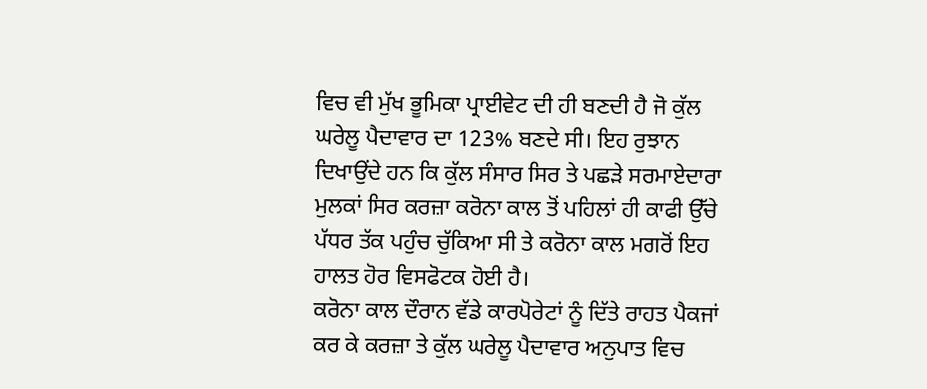ਵਿਚ ਵੀ ਮੁੱਖ ਭੂਮਿਕਾ ਪ੍ਰਾਈਵੇਟ ਦੀ ਹੀ ਬਣਦੀ ਹੈ ਜੋ ਕੁੱਲ ਘਰੇਲੂ ਪੈਦਾਵਾਰ ਦਾ 123% ਬਣਦੇ ਸੀ। ਇਹ ਰੁਝਾਨ ਦਿਖਾਉਂਦੇ ਹਨ ਕਿ ਕੁੱਲ ਸੰਸਾਰ ਸਿਰ ਤੇ ਪਛੜੇ ਸਰਮਾਏਦਾਰਾ ਮੁਲਕਾਂ ਸਿਰ ਕਰਜ਼ਾ ਕਰੋਨਾ ਕਾਲ ਤੋਂ ਪਹਿਲਾਂ ਹੀ ਕਾਫੀ ਉੱਚੇ ਪੱਧਰ ਤੱਕ ਪਹੁੰਚ ਚੁੱਕਿਆ ਸੀ ਤੇ ਕਰੋਨਾ ਕਾਲ ਮਗਰੋਂ ਇਹ ਹਾਲਤ ਹੋਰ ਵਿਸਫੋਟਕ ਹੋਈ ਹੈ।
ਕਰੋਨਾ ਕਾਲ ਦੌਰਾਨ ਵੱਡੇ ਕਾਰਪੋਰੇਟਾਂ ਨੂੰ ਦਿੱਤੇ ਰਾਹਤ ਪੈਕਜਾਂ ਕਰ ਕੇ ਕਰਜ਼ਾ ਤੇ ਕੁੱਲ ਘਰੇਲੂ ਪੈਦਾਵਾਰ ਅਨੁਪਾਤ ਵਿਚ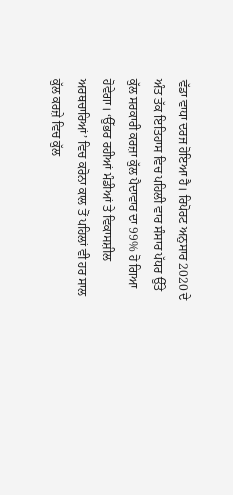ਵੱਡਾ ਵਾਧਾ ਦਰਜ ਹੋਇਆ ਹੈ। ਰਿਪੋਰਟ ਅਨੁਸਾਰ 2020 ਦੇ ਅੰਤ ਤੱਕ ਇਤਿਹਾਸ ਵਿਚ ਪਹਿਲੀ ਵਾਰ ਸੰਸਾਰ ਪੱਧਰ ਉੱਤੇ ਕੁੱਲ ਸਰਕਾਰੀ ਕਰਜ਼ਾ ਕੁੱਲ ਪੈਦਾਵਾਰ ਦਾ 99% ਹੋ ਗਿਆ ਹੋਵੇਗਾ। ‘ਉੱਭਰ ਰਹੀਆਂ ਮੰਡੀਆਂ ਤੇ ਵਿਕਾਸਸ਼ੀਲ ਅਰਥਚਾਰਿਆਂ’ ਵਿਚ ਕਰੋਨਾ ਕਾਲ ਤੋਂ ਪਹਿਲਾਂ ਵੀ ਹਰ ਸਾਲ ਕੁੱਲ ਕਰਜ਼ੇ ਵਿਚ ਕੁੱਲ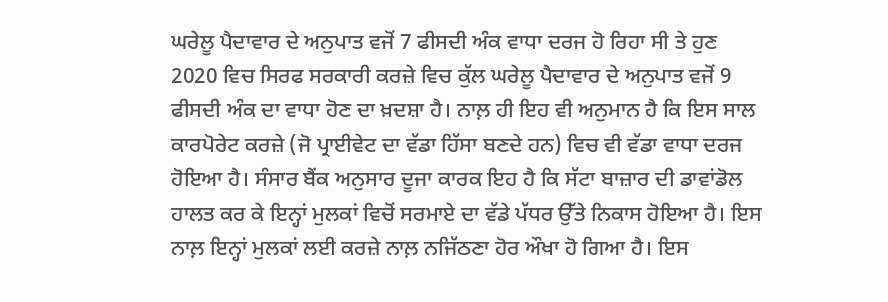ਘਰੇਲੂ ਪੈਦਾਵਾਰ ਦੇ ਅਨੁਪਾਤ ਵਜੋਂ 7 ਫੀਸਦੀ ਅੰਕ ਵਾਧਾ ਦਰਜ ਹੋ ਰਿਹਾ ਸੀ ਤੇ ਹੁਣ 2020 ਵਿਚ ਸਿਰਫ ਸਰਕਾਰੀ ਕਰਜ਼ੇ ਵਿਚ ਕੁੱਲ ਘਰੇਲੂ ਪੈਦਾਵਾਰ ਦੇ ਅਨੁਪਾਤ ਵਜੋਂ 9 ਫੀਸਦੀ ਅੰਕ ਦਾ ਵਾਧਾ ਹੋਣ ਦਾ ਖ਼ਦਸ਼ਾ ਹੈ। ਨਾਲ਼ ਹੀ ਇਹ ਵੀ ਅਨੁਮਾਨ ਹੈ ਕਿ ਇਸ ਸਾਲ ਕਾਰਪੋਰੇਟ ਕਰਜ਼ੇ (ਜੋ ਪ੍ਰਾਈਵੇਟ ਦਾ ਵੱਡਾ ਹਿੱਸਾ ਬਣਦੇ ਹਨ) ਵਿਚ ਵੀ ਵੱਡਾ ਵਾਧਾ ਦਰਜ ਹੋਇਆ ਹੈ। ਸੰਸਾਰ ਬੈਂਕ ਅਨੁਸਾਰ ਦੂਜਾ ਕਾਰਕ ਇਹ ਹੈ ਕਿ ਸੱਟਾ ਬਾਜ਼ਾਰ ਦੀ ਡਾਵਾਂਡੋਲ ਹਾਲਤ ਕਰ ਕੇ ਇਨ੍ਹਾਂ ਮੁਲਕਾਂ ਵਿਚੋਂ ਸਰਮਾਏ ਦਾ ਵੱਡੇ ਪੱਧਰ ਉੱਤੇ ਨਿਕਾਸ ਹੋਇਆ ਹੈ। ਇਸ ਨਾਲ਼ ਇਨ੍ਹਾਂ ਮੁਲਕਾਂ ਲਈ ਕਰਜ਼ੇ ਨਾਲ਼ ਨਜਿੱਠਣਾ ਹੋਰ ਔਖਾ ਹੋ ਗਿਆ ਹੈ। ਇਸ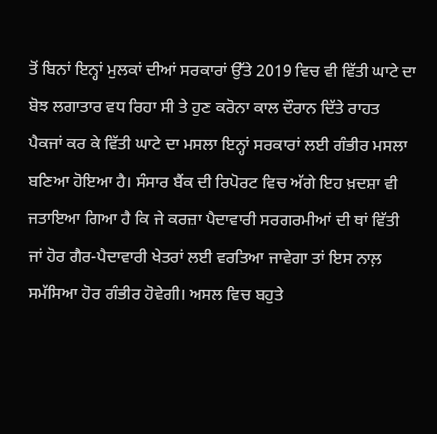ਤੋਂ ਬਿਨਾਂ ਇਨ੍ਹਾਂ ਮੁਲਕਾਂ ਦੀਆਂ ਸਰਕਾਰਾਂ ਉੱਤੇ 2019 ਵਿਚ ਵੀ ਵਿੱਤੀ ਘਾਟੇ ਦਾ ਬੋਝ ਲਗਾਤਾਰ ਵਧ ਰਿਹਾ ਸੀ ਤੇ ਹੁਣ ਕਰੋਨਾ ਕਾਲ ਦੌਰਾਨ ਦਿੱਤੇ ਰਾਹਤ ਪੈਕਜਾਂ ਕਰ ਕੇ ਵਿੱਤੀ ਘਾਟੇ ਦਾ ਮਸਲਾ ਇਨ੍ਹਾਂ ਸਰਕਾਰਾਂ ਲਈ ਗੰਭੀਰ ਮਸਲਾ ਬਣਿਆ ਹੋਇਆ ਹੈ। ਸੰਸਾਰ ਬੈਂਕ ਦੀ ਰਿਪੋਰਟ ਵਿਚ ਅੱਗੇ ਇਹ ਖ਼ਦਸ਼ਾ ਵੀ ਜਤਾਇਆ ਗਿਆ ਹੈ ਕਿ ਜੇ ਕਰਜ਼ਾ ਪੈਦਾਵਾਰੀ ਸਰਗਰਮੀਆਂ ਦੀ ਥਾਂ ਵਿੱਤੀ ਜਾਂ ਹੋਰ ਗੈਰ-ਪੈਦਾਵਾਰੀ ਖੇਤਰਾਂ ਲਈ ਵਰਤਿਆ ਜਾਵੇਗਾ ਤਾਂ ਇਸ ਨਾਲ਼ ਸਮੱਸਿਆ ਹੋਰ ਗੰਭੀਰ ਹੋਵੇਗੀ। ਅਸਲ ਵਿਚ ਬਹੁਤੇ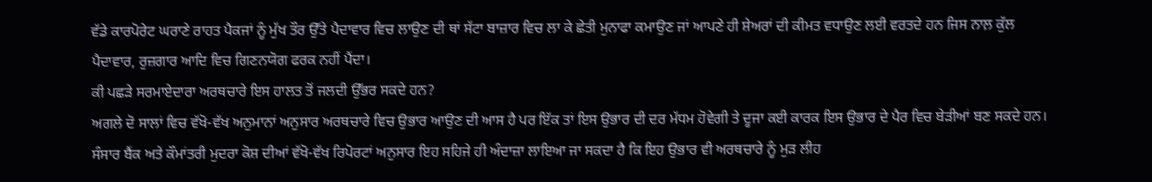ਵੱਡੇ ਕਾਰਪੋਰੇਟ ਘਰਾਣੇ ਰਾਹਤ ਪੈਕਜਾਂ ਨੂੰ ਮੁੱਖ ਤੌਰ ਉੱਤੇ ਪੈਦਾਵਾਰ ਵਿਚ ਲਾਉਣ ਦੀ ਥਾਂ ਸੱਟਾ ਬਾਜ਼ਾਰ ਵਿਚ ਲਾ ਕੇ ਛੇਤੀ ਮੁਨਾਫਾ ਕਮਾਉਣ ਜਾਂ ਆਪਣੇ ਹੀ ਸ਼ੇਅਰਾਂ ਦੀ ਕੀਮਤ ਵਧਾਉਣ ਲਈ ਵਰਤਦੇ ਹਨ ਜਿਸ ਨਾਲ਼ ਕੁੱਲ ਪੈਦਾਵਾਰ, ਰੁਜ਼ਗਾਰ ਆਦਿ ਵਿਚ ਗਿਣਨਯੋਗ ਫਰਕ ਨਹੀਂ ਪੈਂਦਾ।
ਕੀ ਪਛੜੇ ਸਰਮਾਏਦਾਰਾ ਅਰਥਚਾਰੇ ਇਸ ਹਾਲਤ ਤੋਂ ਜਲਦੀ ਉੱਭਰ ਸਕਦੇ ਹਨ?
ਅਗਲੇ ਦੋ ਸਾਲਾਂ ਵਿਚ ਵੱਖੋ-ਵੱਖ ਅਨੁਮਾਨਾਂ ਅਨੁਸਾਰ ਅਰਥਚਾਰੇ ਵਿਚ ਉਭਾਰ ਆਉਣ ਦੀ ਆਸ ਹੈ ਪਰ ਇੱਕ ਤਾਂ ਇਸ ਉਭਾਰ ਦੀ ਦਰ ਮੱਧਮ ਹੋਵੇਗੀ ਤੇ ਦੂਜਾ ਕਈ ਕਾਰਕ ਇਸ ਉਭਾਰ ਦੇ ਪੈਰ ਵਿਚ ਬੇੜੀਆਂ ਬਣ ਸਕਦੇ ਹਨ। ਸੰਸਾਰ ਬੈਂਕ ਅਤੇ ਕੌਮਾਂਤਰੀ ਮੁਦਰਾ ਕੋਸ਼ ਦੀਆਂ ਵੱਖੋ-ਵੱਖ ਰਿਪੋਰਟਾਂ ਅਨੁਸਾਰ ਇਹ ਸਹਿਜੇ ਹੀ ਅੰਦਾਜ਼ਾ ਲਾਇਆ ਜਾ ਸਕਦਾ ਹੈ ਕਿ ਇਹ ਉਭਾਰ ਵੀ ਅਰਥਚਾਰੇ ਨੂੰ ਮੁੜ ਲੀਹ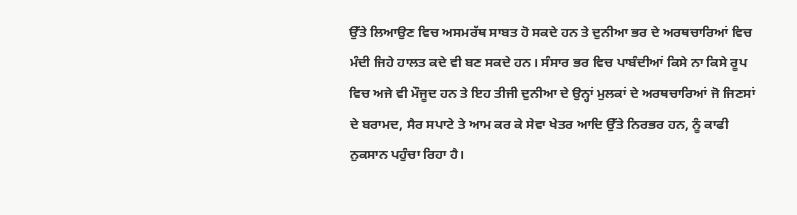ਉੱਤੇ ਲਿਆਉਣ ਵਿਚ ਅਸਮਰੱਥ ਸਾਬਤ ਹੋ ਸਕਦੇ ਹਨ ਤੇ ਦੁਨੀਆ ਭਰ ਦੇ ਅਰਥਚਾਰਿਆਂ ਵਿਚ ਮੰਦੀ ਜਿਹੇ ਹਾਲਤ ਕਦੇ ਵੀ ਬਣ ਸਕਦੇ ਹਨ। ਸੰਸਾਰ ਭਰ ਵਿਚ ਪਾਬੰਦੀਆਂ ਕਿਸੇ ਨਾ ਕਿਸੇ ਰੂਪ ਵਿਚ ਅਜੇ ਵੀ ਮੌਜੂਦ ਹਨ ਤੇ ਇਹ ਤੀਜੀ ਦੁਨੀਆ ਦੇ ਉਨ੍ਹਾਂ ਮੁਲਕਾਂ ਦੇ ਅਰਥਚਾਰਿਆਂ ਜੋ ਜਿਣਸਾਂ ਦੇ ਬਰਾਮਦ, ਸੈਰ ਸਪਾਟੇ ਤੇ ਆਮ ਕਰ ਕੇ ਸੇਵਾ ਖੇਤਰ ਆਦਿ ਉੱਤੇ ਨਿਰਭਰ ਹਨ, ਨੂੰ ਕਾਫੀ ਨੁਕਸਾਨ ਪਹੁੰਚਾ ਰਿਹਾ ਹੈ।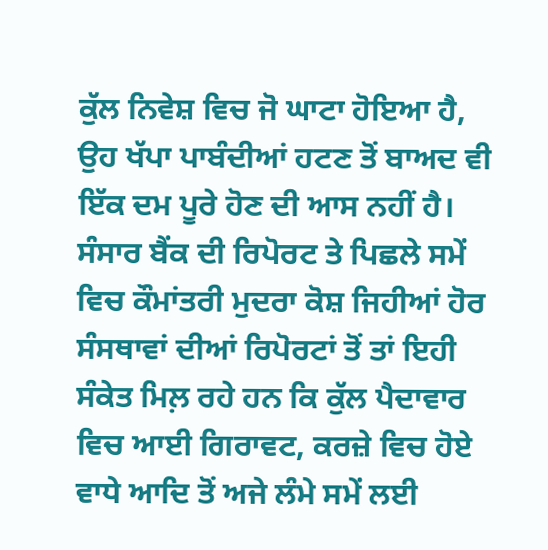ਕੁੱਲ ਨਿਵੇਸ਼ ਵਿਚ ਜੋ ਘਾਟਾ ਹੋਇਆ ਹੈ, ਉਹ ਖੱਪਾ ਪਾਬੰਦੀਆਂ ਹਟਣ ਤੋਂ ਬਾਅਦ ਵੀ ਇੱਕ ਦਮ ਪੂਰੇ ਹੋਣ ਦੀ ਆਸ ਨਹੀਂ ਹੈ। ਸੰਸਾਰ ਬੈਂਕ ਦੀ ਰਿਪੋਰਟ ਤੇ ਪਿਛਲੇ ਸਮੇਂ ਵਿਚ ਕੌਮਾਂਤਰੀ ਮੁਦਰਾ ਕੋਸ਼ ਜਿਹੀਆਂ ਹੋਰ ਸੰਸਥਾਵਾਂ ਦੀਆਂ ਰਿਪੋਰਟਾਂ ਤੋਂ ਤਾਂ ਇਹੀ ਸੰਕੇਤ ਮਿਲ਼ ਰਹੇ ਹਨ ਕਿ ਕੁੱਲ ਪੈਦਾਵਾਰ ਵਿਚ ਆਈ ਗਿਰਾਵਟ, ਕਰਜ਼ੇ ਵਿਚ ਹੋਏ ਵਾਧੇ ਆਦਿ ਤੋਂ ਅਜੇ ਲੰਮੇ ਸਮੇਂ ਲਈ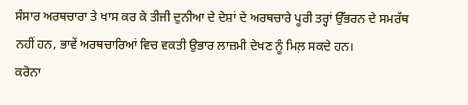ਸੰਸਾਰ ਅਰਥਚਾਰਾ ਤੇ ਖਾਸ ਕਰ ਕੇ ਤੀਜੀ ਦੁਨੀਆ ਦੇ ਦੇਸ਼ਾਂ ਦੇ ਅਰਥਚਾਰੇ ਪੂਰੀ ਤਰ੍ਹਾਂ ਉੱਭਰਨ ਦੇ ਸਮਰੱਥ ਨਹੀਂ ਹਨ, ਭਾਵੇਂ ਅਰਥਚਾਰਿਆਂ ਵਿਚ ਵਕਤੀ ਉਭਾਰ ਲਾਜ਼ਮੀ ਦੇਖਣ ਨੂੰ ਮਿਲ਼ ਸਕਦੇ ਹਨ।
ਕਰੋਨਾ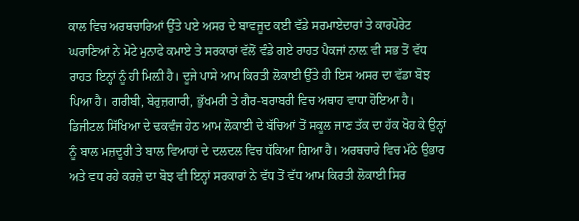ਕਾਲ ਵਿਚ ਅਰਥਚਾਰਿਆਂ ਉੱਤੇ ਪਏ ਅਸਰ ਦੇ ਬਾਵਜੂਦ ਕਈ ਵੱਡੇ ਸਰਮਾਏਦਾਰਾਂ ਤੇ ਕਾਰਪੋਰੇਟ ਘਰਾਣਿਆਂ ਨੇ ਮੋਟੇ ਮੁਨਾਫੇ ਕਮਾਏ ਤੇ ਸਰਕਾਰਾਂ ਵੱਲੋਂ ਵੰਡੇ ਗਏ ਰਾਹਤ ਪੈਕਜਾਂ ਨਾਲ਼ ਵੀ ਸਭ ਤੋਂ ਵੱਧ ਰਾਹਤ ਇਨ੍ਹਾਂ ਨੂੰ ਹੀ ਮਿਲ਼ੀ ਹੈ। ਦੂਜੇ ਪਾਸੇ ਆਮ ਕਿਰਤੀ ਲੋਕਾਈ ਉੱਤੇ ਹੀ ਇਸ ਅਸਰ ਦਾ ਵੱਡਾ ਬੋਝ ਪਿਆ ਹੈ। ਗਰੀਬੀ, ਬੇਰੁਜ਼ਗਾਰੀ, ਭੁੱਖਮਰੀ ਤੇ ਗੈਰ-ਬਰਾਬਰੀ ਵਿਚ ਅਥਾਹ ਵਾਧਾ ਹੋਇਆ ਹੈ। ਡਿਜੀਟਲ ਸਿੱਖਿਆ ਦੇ ਢਕਵੰਜ ਹੇਠ ਆਮ ਲੋਕਾਈ ਦੇ ਬੱਚਿਆਂ ਤੋਂ ਸਕੂਲ ਜਾਣ ਤੱਕ ਦਾ ਹੱਕ ਖੋਹ ਕੇ ਉਨ੍ਹਾਂ ਨੂੰ ਬਾਲ ਮਜ਼ਦੂਰੀ ਤੇ ਬਾਲ ਵਿਆਹਾਂ ਦੇ ਦਲਦਲ ਵਿਚ ਧੱਕਿਆ ਗਿਆ ਹੈ। ਅਰਥਚਾਰੇ ਵਿਚ ਮੱਠੇ ਉਭਾਰ ਅਤੇ ਵਧ ਰਹੇ ਕਰਜ਼ੇ ਦਾ ਬੋਝ ਵੀ ਇਨ੍ਹਾਂ ਸਰਕਾਰਾਂ ਨੇ ਵੱਧ ਤੋਂ ਵੱਧ ਆਮ ਕਿਰਤੀ ਲੋਕਾਈ ਸਿਰ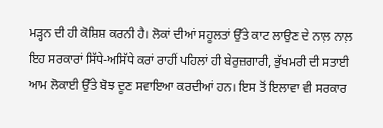ਮੜ੍ਹਨ ਦੀ ਹੀ ਕੋਸ਼ਿਸ਼ ਕਰਨੀ ਹੈ। ਲੋਕਾਂ ਦੀਆਂ ਸਹੂਲਤਾਂ ਉੱਤੇ ਕਾਟ ਲਾਉਣ ਦੇ ਨਾਲ਼ ਨਾਲ਼ ਇਹ ਸਰਕਾਰਾਂ ਸਿੱਧੇ-ਅਸਿੱਧੇ ਕਰਾਂ ਰਾਹੀਂ ਪਹਿਲਾਂ ਹੀ ਬੇਰੁਜ਼ਗਾਰੀ, ਭੁੱਖਮਰੀ ਦੀ ਸਤਾਈ ਆਮ ਲੋਕਾਈ ਉੱਤੇ ਬੋਝ ਦੂਣ ਸਵਾਇਆ ਕਰਦੀਆਂ ਹਨ। ਇਸ ਤੋਂ ਇਲਾਵਾ ਵੀ ਸਰਕਾਰ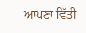ਆਪਣਾ ਵਿੱਤੀ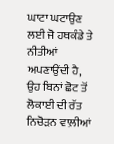ਘਾਟਾ ਘਟਾਉਣ ਲਈ ਜੋ ਹਥਕੰਡੇ ਤੇ ਨੀਤੀਆਂ ਅਪਣਾਉਂਦੀ ਹੈ, ਉਹ ਬਿਨਾਂ ਛੋਟ ਤੋਂ ਲੋਕਾਈ ਦੀ ਰੱਤ ਨਿਚੋੜਨ ਵਾਲ਼ੀਆਂ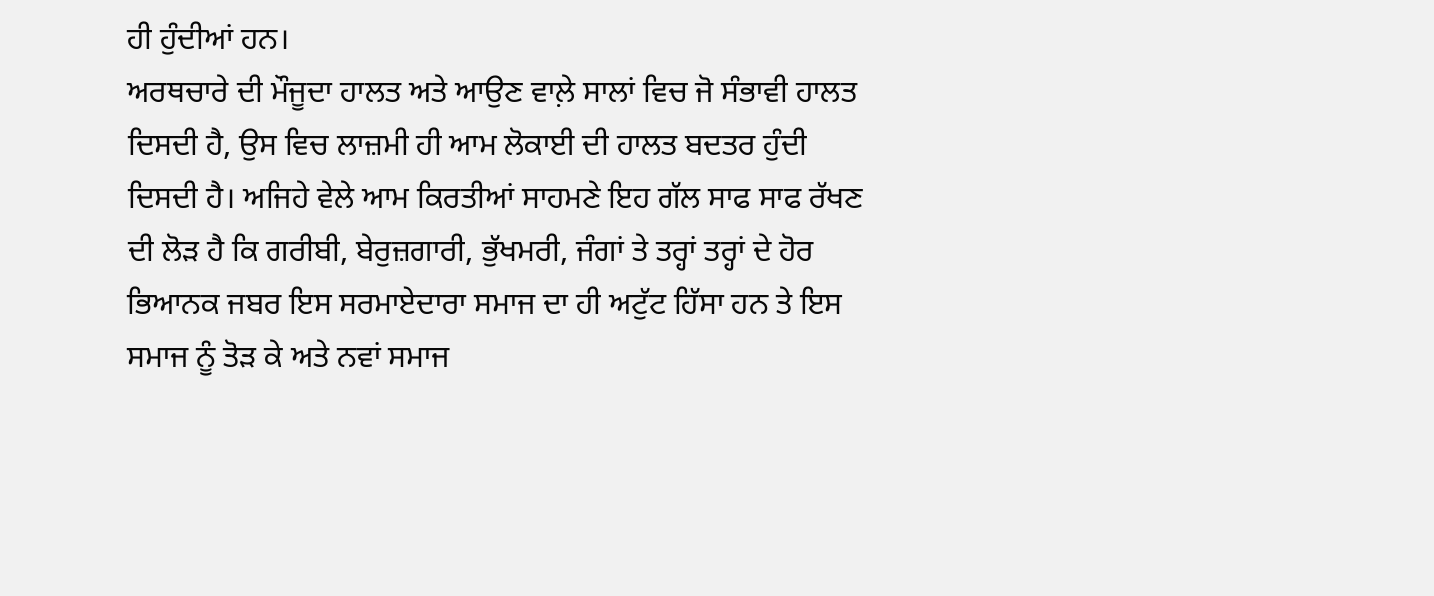ਹੀ ਹੁੰਦੀਆਂ ਹਨ।
ਅਰਥਚਾਰੇ ਦੀ ਮੌਜੂਦਾ ਹਾਲਤ ਅਤੇ ਆਉਣ ਵਾਲ਼ੇ ਸਾਲਾਂ ਵਿਚ ਜੋ ਸੰਭਾਵੀ ਹਾਲਤ ਦਿਸਦੀ ਹੈ, ਉਸ ਵਿਚ ਲਾਜ਼ਮੀ ਹੀ ਆਮ ਲੋਕਾਈ ਦੀ ਹਾਲਤ ਬਦਤਰ ਹੁੰਦੀ ਦਿਸਦੀ ਹੈ। ਅਜਿਹੇ ਵੇਲੇ ਆਮ ਕਿਰਤੀਆਂ ਸਾਹਮਣੇ ਇਹ ਗੱਲ ਸਾਫ ਸਾਫ ਰੱਖਣ ਦੀ ਲੋੜ ਹੈ ਕਿ ਗਰੀਬੀ, ਬੇਰੁਜ਼ਗਾਰੀ, ਭੁੱਖਮਰੀ, ਜੰਗਾਂ ਤੇ ਤਰ੍ਹਾਂ ਤਰ੍ਹਾਂ ਦੇ ਹੋਰ ਭਿਆਨਕ ਜਬਰ ਇਸ ਸਰਮਾਏਦਾਰਾ ਸਮਾਜ ਦਾ ਹੀ ਅਟੁੱਟ ਹਿੱਸਾ ਹਨ ਤੇ ਇਸ ਸਮਾਜ ਨੂੰ ਤੋੜ ਕੇ ਅਤੇ ਨਵਾਂ ਸਮਾਜ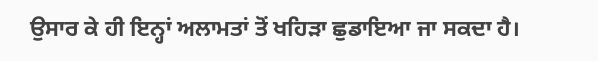ਉਸਾਰ ਕੇ ਹੀ ਇਨ੍ਹਾਂ ਅਲਾਮਤਾਂ ਤੋਂ ਖਹਿੜਾ ਛੁਡਾਇਆ ਜਾ ਸਕਦਾ ਹੈ।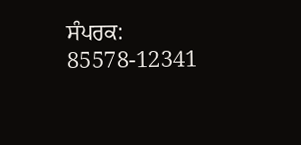ਸੰਪਰਕ: 85578-12341